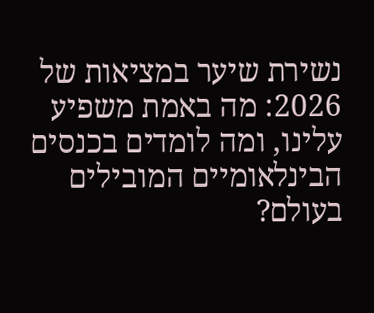נשירת שיער במציאות של 2026: מה באמת משפיע עלינו, ומה לומדים בכנסים הבינלאומיים המובילים בעולם?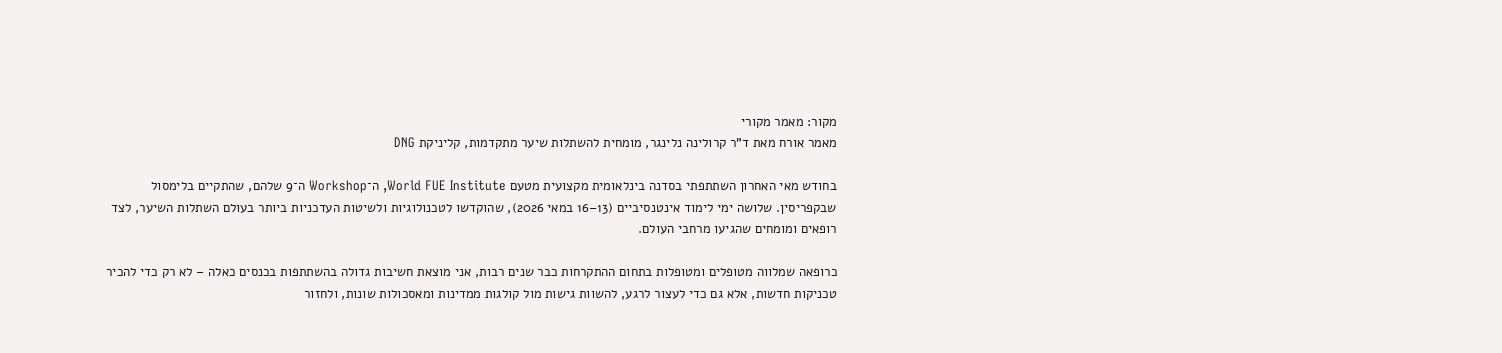מקור: מאמר מקורי
מאמר אורח מאת ד"ר קרולינה נלינגר, מומחית להשתלות שיער מתקדמות, קליניקת DNG

בחודש מאי האחרון השתתפתי בסדנה בינלאומית מקצועית מטעם World FUE Institute, ה־Workshop ה־9 שלהם, שהתקיים בלימסול שבקפריסין. שלושה ימי לימוד אינטנסיביים (13–16 במאי 2026), שהוקדשו לטכנולוגיות ולשיטות העדכניות ביותר בעולם השתלות השיער, לצד רופאים ומומחים שהגיעו מרחבי העולם.

כרופאה שמלווה מטופלים ומטופלות בתחום ההתקרחות כבר שנים רבות, אני מוצאת חשיבות גדולה בהשתתפות בכנסים כאלה – לא רק כדי להכיר טכניקות חדשות, אלא גם כדי לעצור לרגע, להשוות גישות מול קולגות ממדינות ומאסכולות שונות, ולחזור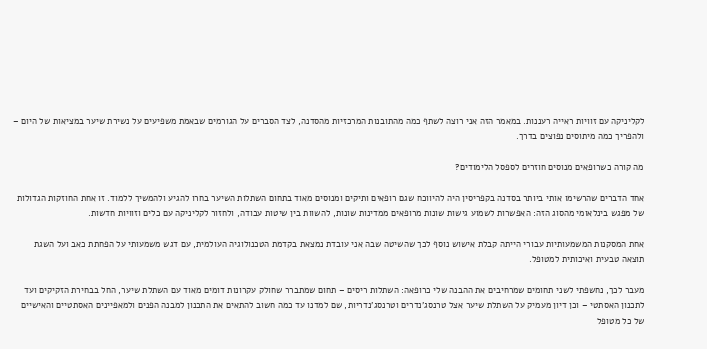לקליניקה עם זוויות ראייה רעננות. במאמר הזה אני רוצה לשתף כמה מהתובנות המרכזיות מהסדנה, לצד הסברים על הגורמים שבאמת משפיעים על נשירת שיער במציאות של היום – ולהפריך כמה מיתוסים נפוצים בדרך.

מה קורה כשרופאים מנוסים חוזרים לספסל הלימודים?

אחד הדברים שהרשימו אותי ביותר בסדנה בקפריסין היה להיווכח שגם רופאים ותיקים ומנוסים מאוד בתחום השתלות השיער בחרו להגיע ולהמשיך ללמוד. זו אחת החוזקות הגדולות של מפגש בינלאומי מהסוג הזה: האפשרות לשמוע גישות שונות מרופאים ממדינות שונות, להשוות בין שיטות עבודה, ולחזור לקליניקה עם כלים וזוויות חדשות.

אחת המסקנות המשמעותיות עבורי הייתה קבלת אישוש נוסף לכך שהשיטה שבה אני עובדת נמצאת בקדמת הטכנולוגיה העולמית, עם דגש משמעותי על הפחתת כאב ועל השגת תוצאה טבעית ואיכותית למטופל.

מעבר לכך, נחשפתי לשני תחומים שמרחיבים את ההבנה שלי כרופאה: השתלות ריסים – תחום שמתברר שחולק עקרונות דומים מאוד עם השתלת שיער, החל בבחירת הזקיקים ועד לתכנון האסתטי – וכן דיון מעמיק על השתלת שיער אצל טרנסג’נדרים וטרנסג’נדריות, שם למדנו עד כמה חשוב להתאים את התכנון למבנה הפנים ולמאפיינים האסתטיים והאישיים של כל מטופל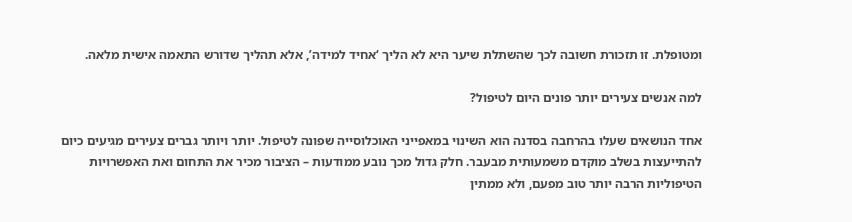ומטופלת. זו תזכורת חשובה לכך שהשתלת שיער היא לא הליך ‘אחיד למידה’, אלא תהליך שדורש התאמה אישית מלאה.

למה אנשים צעירים יותר פונים היום לטיפול?

אחד הנושאים שעלו בהרחבה בסדנה הוא השינוי במאפייני האוכלוסייה שפונה לטיפול. יותר ויותר גברים צעירים מגיעים כיום להתייעצות בשלב מוקדם משמעותית מבעבר. חלק גדול מכך נובע ממודעות – הציבור מכיר את התחום ואת האפשרויות הטיפוליות הרבה יותר טוב מפעם, ולא ממתין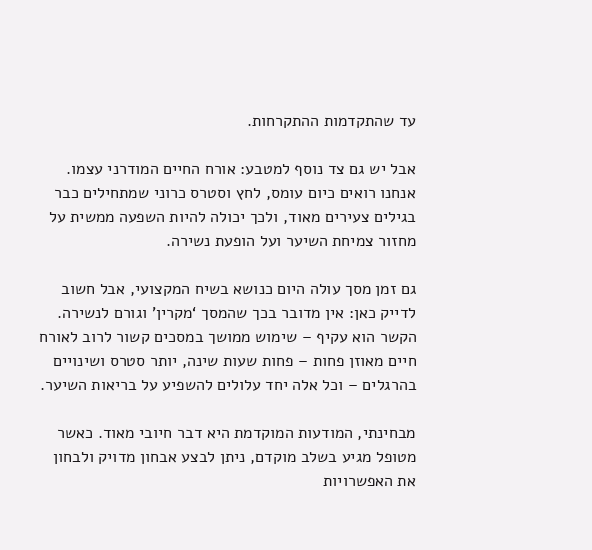עד שהתקדמות ההתקרחות.

אבל יש גם צד נוסף למטבע: אורח החיים המודרני עצמו. אנחנו רואים כיום עומס, לחץ וסטרס כרוני שמתחילים כבר בגילים צעירים מאוד, ולכך יכולה להיות השפעה ממשית על מחזור צמיחת השיער ועל הופעת נשירה.

גם זמן מסך עולה היום כנושא בשיח המקצועי, אבל חשוב לדייק כאן: אין מדובר בכך שהמסך ‘מקרין’ וגורם לנשירה. הקשר הוא עקיף – שימוש ממושך במסכים קשור לרוב לאורח חיים מאוזן פחות – פחות שעות שינה, יותר סטרס ושינויים בהרגלים – וכל אלה יחד עלולים להשפיע על בריאות השיער.

מבחינתי, המודעות המוקדמת היא דבר חיובי מאוד. כאשר מטופל מגיע בשלב מוקדם, ניתן לבצע אבחון מדויק ולבחון את האפשרויות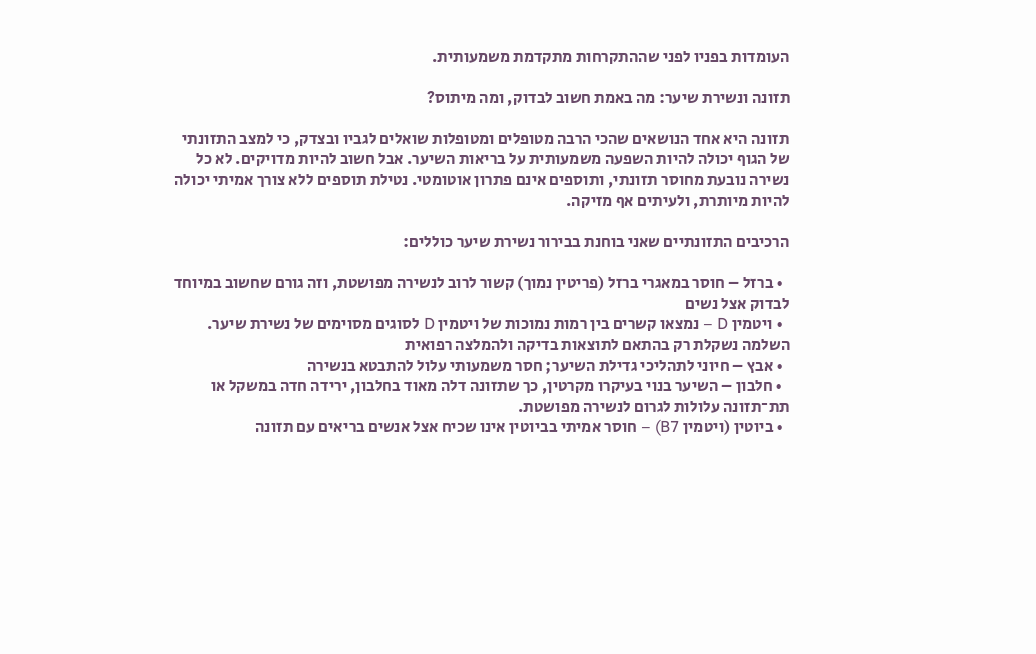העומדות בפניו לפני שההתקרחות מתקדמת משמעותית.

תזונה ונשירת שיער: מה באמת חשוב לבדוק, ומה מיתוס?

תזונה היא אחד הנושאים שהכי הרבה מטופלים ומטופלות שואלים לגביו ובצדק, כי למצב התזונתי של הגוף יכולה להיות השפעה משמעותית על בריאות השיער. אבל חשוב להיות מדויקים. לא כל נשירה נובעת מחוסר תזונתי, ותוספים אינם פתרון אוטומטי. נטילת תוספים ללא צורך אמיתי יכולה להיות מיותרת, ולעיתים אף מזיקה.

הרכיבים התזונתיים שאני בוחנת בבירור נשירת שיער כוללים:

  • ברזל – חוסר במאגרי ברזל (פריטין נמוך) קשור לרוב לנשירה מפושטת, וזה גורם שחשוב במיוחד לבדוק אצל נשים
  • ויטמין D – נמצאו קשרים בין רמות נמוכות של ויטמין D לסוגים מסוימים של נשירת שיער. השלמה נשקלת רק בהתאם לתוצאות בדיקה ולהמלצה רפואית
  • אבץ – חיוני לתהליכי גדילת השיער; חסר משמעותי עלול להתבטא בנשירה
  • חלבון – השיער בנוי בעיקרו מקרטין, כך שתזונה דלה מאוד בחלבון, ירידה חדה במשקל או תת־תזונה עלולות לגרום לנשירה מפושטת.
  • ביוטין (ויטמין B7) – חוסר אמיתי בביוטין אינו שכיח אצל אנשים בריאים עם תזונה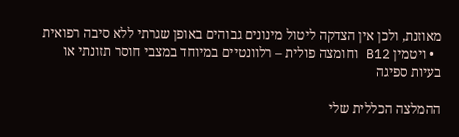מאוזנת, ולכן אין הצדקה ליטול מינונים גבוהים באופן שגרתי ללא סיבה רפואית
  • ויטמין B12 וחומצה פולית – רלוונטיים במיוחד במצבי חוסר תזונתי או בעיות ספיגה

ההמלצה הכללית שלי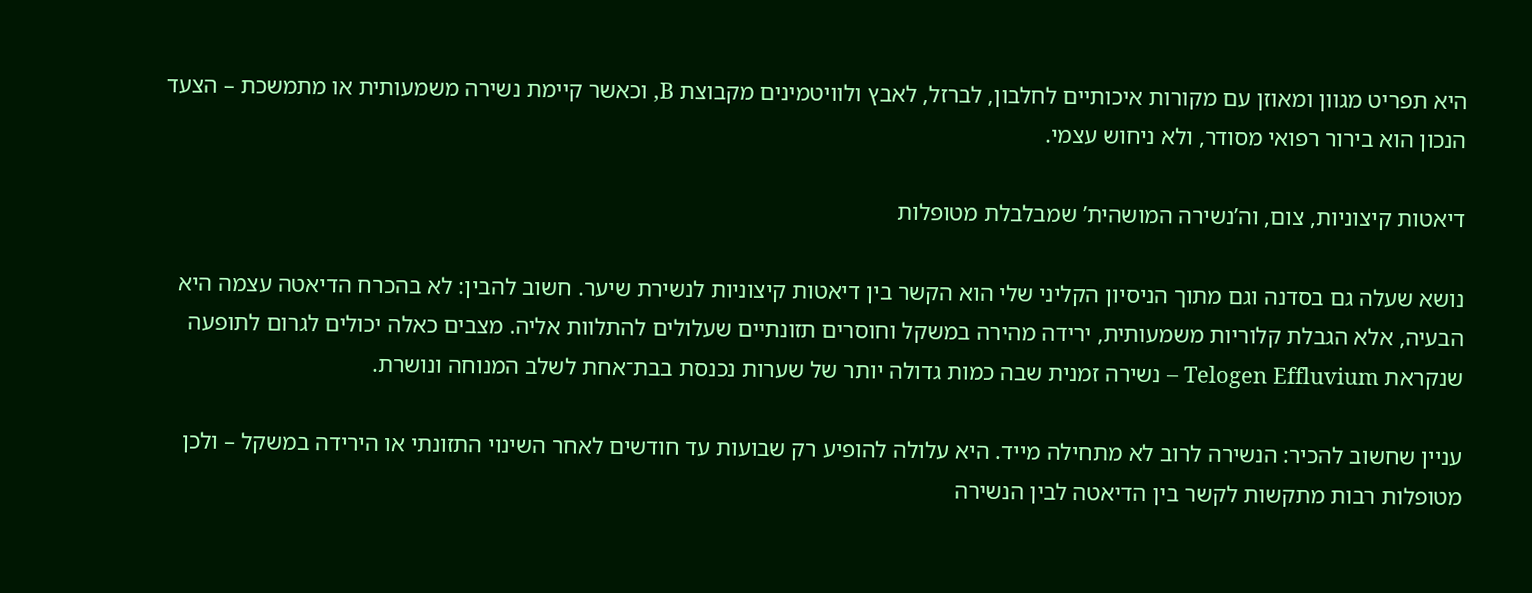היא תפריט מגוון ומאוזן עם מקורות איכותיים לחלבון, לברזל, לאבץ ולוויטמינים מקבוצת B, וכאשר קיימת נשירה משמעותית או מתמשכת – הצעד הנכון הוא בירור רפואי מסודר, ולא ניחוש עצמי.

דיאטות קיצוניות, צום, וה’נשירה המושהית’ שמבלבלת מטופלות

נושא שעלה גם בסדנה וגם מתוך הניסיון הקליני שלי הוא הקשר בין דיאטות קיצוניות לנשירת שיער. חשוב להבין: לא בהכרח הדיאטה עצמה היא הבעיה, אלא הגבלת קלוריות משמעותית, ירידה מהירה במשקל וחוסרים תזונתיים שעלולים להתלוות אליה. מצבים כאלה יכולים לגרום לתופעה שנקראת Telogen Effluvium – נשירה זמנית שבה כמות גדולה יותר של שערות נכנסת בבת־אחת לשלב המנוחה ונושרת.

עניין שחשוב להכיר: הנשירה לרוב לא מתחילה מייד. היא עלולה להופיע רק שבועות עד חודשים לאחר השינוי התזונתי או הירידה במשקל – ולכן מטופלות רבות מתקשות לקשר בין הדיאטה לבין הנשירה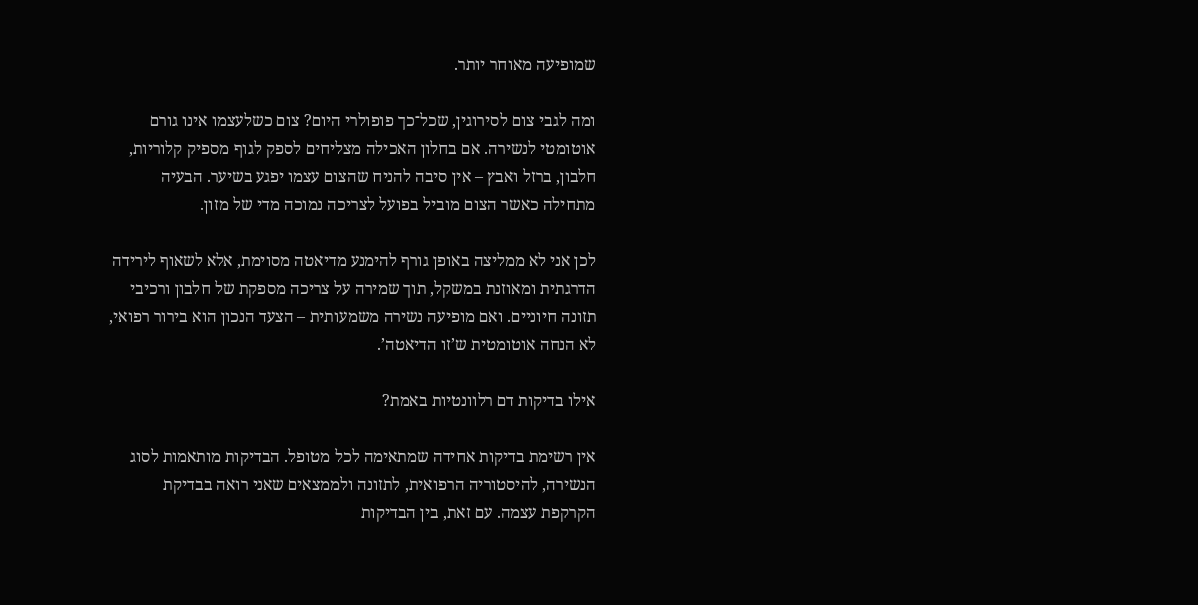שמופיעה מאוחר יותר.

ומה לגבי צום לסירוגין, שכל־כך פופולרי היום? צום כשלעצמו אינו גורם אוטומטי לנשירה. אם בחלון האכילה מצליחים לספק לגוף מספיק קלוריות, חלבון, ברזל ואבץ – אין סיבה להניח שהצום עצמו יפגע בשיער. הבעיה מתחילה כאשר הצום מוביל בפועל לצריכה נמוכה מדי של מזון.

לכן אני לא ממליצה באופן גורף להימנע מדיאטה מסוימת, אלא לשאוף לירידה הדרגתית ומאוזנת במשקל, תוך שמירה על צריכה מספקת של חלבון ורכיבי תזונה חיוניים. ואם מופיעה נשירה משמעותית – הצעד הנכון הוא בירור רפואי, לא הנחה אוטומטית ש’זו הדיאטה’.

אילו בדיקות דם רלוונטיות באמת?

אין רשימת בדיקות אחידה שמתאימה לכל מטופל. הבדיקות מותאמות לסוג הנשירה, להיסטוריה הרפואית, לתזונה ולממצאים שאני רואה בבדיקת הקרקפת עצמה. עם זאת, בין הבדיקות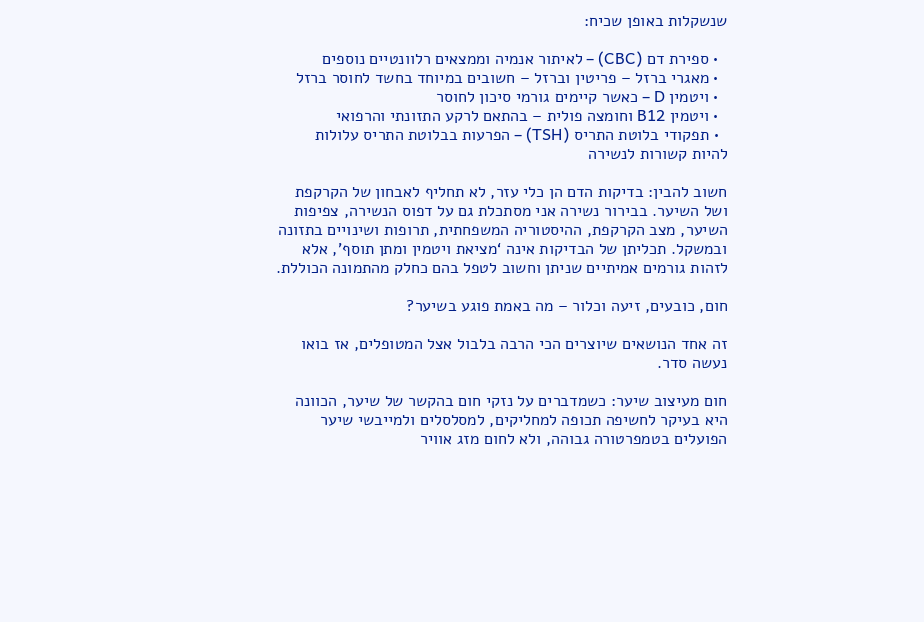שנשקלות באופן שכיח:

  • ספירת דם (CBC) – לאיתור אנמיה וממצאים רלוונטיים נוספים
  • מאגרי ברזל – פריטין וברזל – חשובים במיוחד בחשד לחוסר ברזל
  • ויטמין D – כאשר קיימים גורמי סיכון לחוסר
  • ויטמין B12 וחומצה פולית – בהתאם לרקע התזונתי והרפואי
  • תפקודי בלוטת התריס (TSH) – הפרעות בבלוטת התריס עלולות להיות קשורות לנשירה

חשוב להבין: בדיקות הדם הן כלי עזר, לא תחליף לאבחון של הקרקפת ושל השיער. בבירור נשירה אני מסתכלת גם על דפוס הנשירה, צפיפות השיער, מצב הקרקפת, ההיסטוריה המשפחתית, תרופות ושינויים בתזונה ובמשקל. תכליתן של הבדיקות אינה ‘מציאת ויטמין ומתן תוסף’, אלא לזהות גורמים אמיתיים שניתן וחשוב לטפל בהם כחלק מהתמונה הכוללת.

חום, כובעים, זיעה וכלור – מה באמת פוגע בשיער?

זה אחד הנושאים שיוצרים הכי הרבה בלבול אצל המטופלים, אז בואו נעשה סדר.

חום מעיצוב שיער: כשמדברים על נזקי חום בהקשר של שיער, הכוונה היא בעיקר לחשיפה תכופה למחליקים, למסלסלים ולמייבשי שיער הפועלים בטמפרטורה גבוהה, ולא לחום מזג אוויר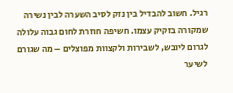רגיל. חשוב להבדיל בין נזק לסיב השערה לבין נשירה שמקורה בזקיק עצמו. חשיפה חוזרת לחום גבוה עלולה לגרום ליובש, לשבירות ולקצוות מפוצלים – מה שגורם לשיער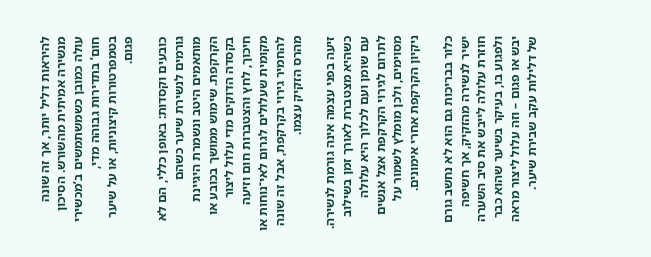להיראות דליל יותר, אך זה שונה מנשירה אמיתית מהשורש. הסיכון עולה כמובן כשמשתמשים ב’מכשירי חום’ בתדירות גבוהה מדי, בטמפרטורות קיצוניות, או על שיער פגום.

כובעים וקסדות: באופן כללי, הם לא גורמים לנשירת שיער כשהם מותאמים היטב ונשמרת היגיינת הקרקפת. שימוש ממושך בכובע או בקסדה הדוקים מדי עלול ליצור חיכוך, לחץ והצטברות חום וזיעה מקומית שעלולים לגרום לאי־נוחות או להחמיר גירוי בקרקפת, אבל זה שונה מהרס הזקיק עצמו.

זיעה בפני עצמה אינה גורמת לנשירה. כשהיא מצטברת לאורך זמן בשילוב עם שומן ועם לכלוך היא עלולה לתרום לגירוי הקרקפת אצל אנשים מסוימים, ולכן מומלץ לשמור על ניקיון הקרקפת אחרי אימונים.

כלור בבריכות גם הוא לא נחשב גורם ישיר לנשירה מהזקיק, אך חשיפה חוזרת עלולה לייבש את סיב השערה ולפגוע בו, בעיקר בשיער שהוא כבר יבש או פגום – וזה עלול ליצור מראה של דלילות עקב שבירת שיער.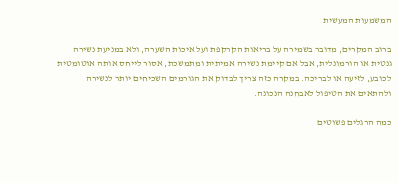המשמעות המעשית

ברוב המקרים, מדובר בשמירה על בריאות הקרקפת ועל איכות השערה, ולא במניעת נשירה גנטית או הורמונלית, אבל אם קיימת נשירה אמיתית ומתמשכת, אסור לייחס אותה אוטומטית לכובע, לזיעה או לבריכה. במקרה כזה צריך לבדוק את הגורמים השכיחים יותר לנשירה ולהתאים את הטיפול לאבחנה הנכונה.

כמה הרגלים פשוטים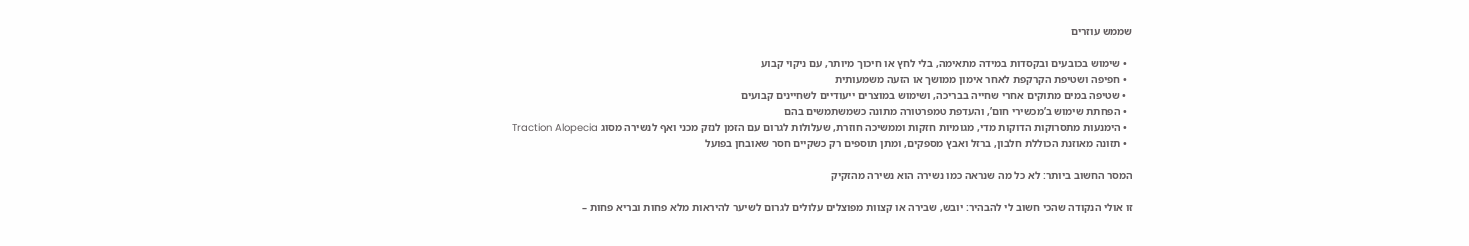שממש עוזרים

  • שימוש בכובעים ובקסדות במידה מתאימה, בלי לחץ או חיכוך מיותר, עם ניקוי קבוע
  • חפיפה ושטיפת הקרקפת לאחר אימון ממושך או הזעה משמעותית
  • שטיפה במים מתוקים אחרי שחייה בבריכה, ושימוש במוצרים ייעודיים לשחיינים קבועים
  • הפחתת שימוש ב’מכשירי חום’, והעדפת טמפרטורה מתונה כשמשתמשים בהם
  • הימנעות מתסרוקות הדוקות מדי, מגומיות חזקות וממשיכה חוזרת, שעלולות לגרום עם הזמן לנזק מכני ואף לנשירה מסוג Traction Alopecia
  • תזונה מאוזנת הכוללת חלבון, ברזל ואבץ מספקים, ומתן תוספים רק כשקיים חסר שאובחן בפועל

המסר החשוב ביותר: לא כל מה שנראה כמו נשירה הוא נשירה מהזקיק

זו אולי הנקודה שהכי חשוב לי להבהיר: יובש, שבירה או קצוות מפוצלים עלולים לגרום לשיער להיראות מלא פחות ובריא פחות –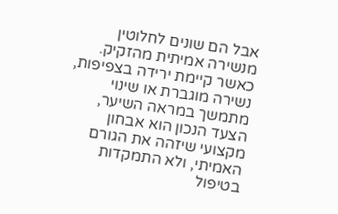אבל הם שונים לחלוטין מנשירה אמיתית מהזקיק. כאשר קיימת ירידה בצפיפות, נשירה מוגברת או שינוי מתמשך במראה השיער, הצעד הנכון הוא אבחון מקצועי שיזהה את הגורם האמיתי, ולא התמקדות בטיפול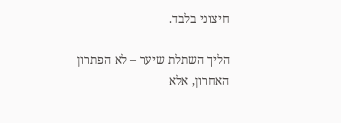חיצוני בלבד.

הליך השתלת שיער – לא הפתרון האחרון, אלא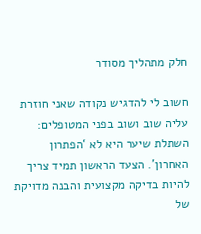חלק מתהליך מסודר

חשוב לי להדגיש נקודה שאני חוזרת עליה שוב ושוב בפני המטופלים: השתלת שיער היא לא ‘הפתרון האחרון’. הצעד הראשון תמיד צריך להיות בדיקה מקצועית והבנה מדויקת של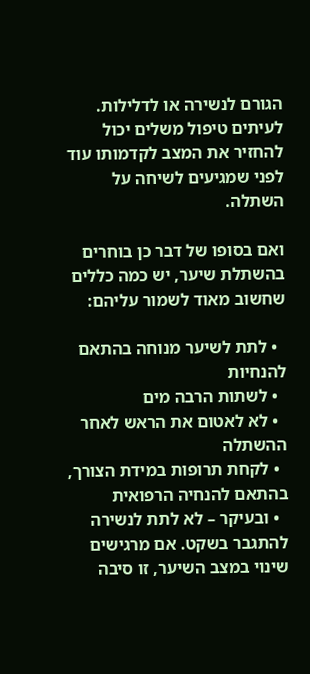הגורם לנשירה או לדלילות. לעיתים טיפול משלים יכול להחזיר את המצב לקדמותו עוד לפני שמגיעים לשיחה על השתלה.

ואם בסופו של דבר כן בוחרים בהשתלת שיער, יש כמה כללים שחשוב מאוד לשמור עליהם:

  • לתת לשיער מנוחה בהתאם להנחיות
  • לשתות הרבה מים
  • לא לאטום את הראש לאחר ההשתלה
  • לקחת תרופות במידת הצורך, בהתאם להנחיה הרפואית
  • ובעיקר – לא לתת לנשירה להתגבר בשקט. אם מרגישים שינוי במצב השיער, זו סיבה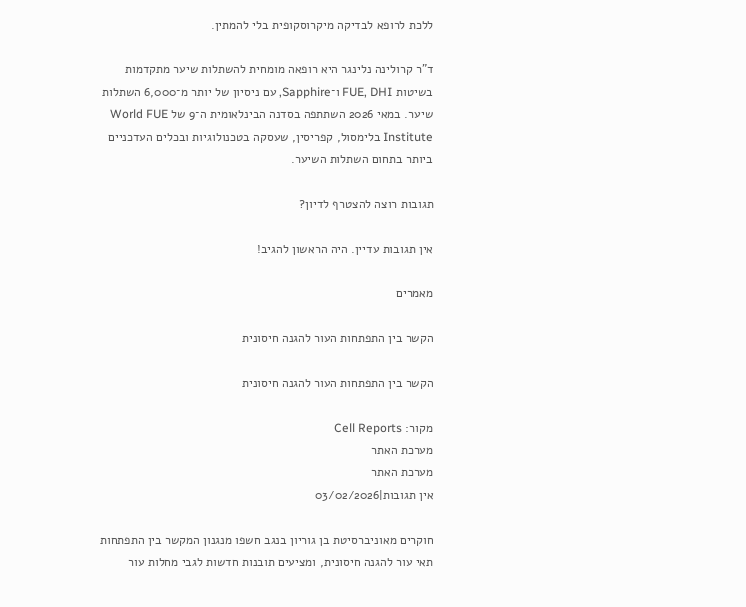ללכת לרופא לבדיקה מיקרוסקופית בלי להמתין.

ד”ר קרולינה נלינגר היא רופאה מומחית להשתלות שיער מתקדמות בשיטות FUE, DHI ו־Sapphire, עם ניסיון של יותר מ־6,000 השתלות שיער. במאי 2026 השתתפה בסדנה הבינלאומית ה־9 של World FUE Institute בלימסול, קפריסין, שעסקה בטכנולוגיות ובכלים העדכניים ביותר בתחום השתלות השיער.

תגובות רוצה להצטרף לדיון?

אין תגובות עדיין. היה הראשון להגיב!

מאמרים

הקשר בין התפתחות העור להגנה חיסונית

הקשר בין התפתחות העור להגנה חיסונית

מקור: Cell Reports
מערכת האתר
מערכת האתר
אין תגובות|03/02/2026

חוקרים מאוניברסיטת בן גוריון בנגב חשפו מנגנון המקשר בין התפתחות תאי עור להגנה חיסונית, ומציעים תובנות חדשות לגבי מחלות עור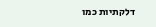דלקתיות כמו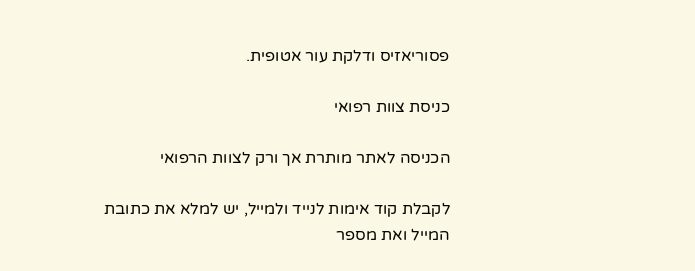פסוריאזיס ודלקת עור אטופית.

כניסת צוות רפואי

הכניסה לאתר מותרת אך ורק לצוות הרפואי

לקבלת קוד אימות לנייד ולמייל, יש למלא את כתובת המייל ואת מספר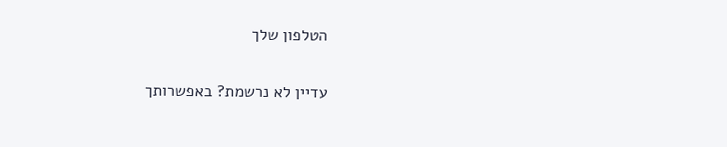הטלפון שלך

עדיין לא נרשמת? באפשרותך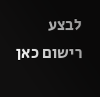לבצע רישום כאן